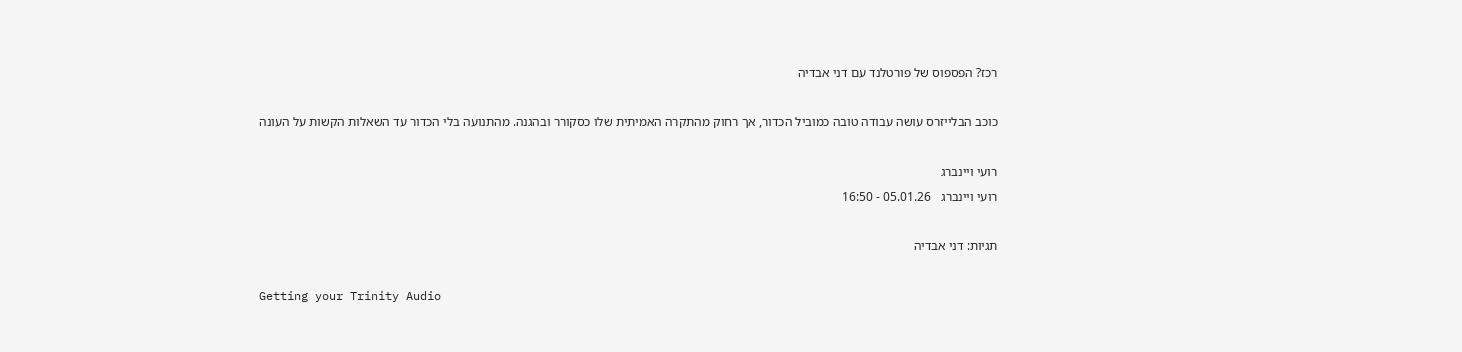רכז? הפספוס של פורטלנד עם דני אבדיה

כוכב הבלייזרס עושה עבודה טובה כמוביל הכדור, אך רחוק מהתקרה האמיתית שלו כסקורר ובהגנה. מהתנועה בלי הכדור עד השאלות הקשות על העונה

רועי ויינברג
רועי ויינברג   05.01.26 - 16:50

תגיות: דני אבדיה

Getting your Trinity Audio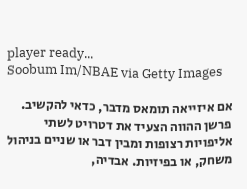player ready...
Soobum Im/NBAE via Getty Images

אם איזייאה תומאס מדבר, כדאי להקשיב. פרשן ההווה הצעיד את דטרויט לשתי אליפויות רצופות ומבין דבר או שניים בניהול משחק, או בפיזיות. אבדיה,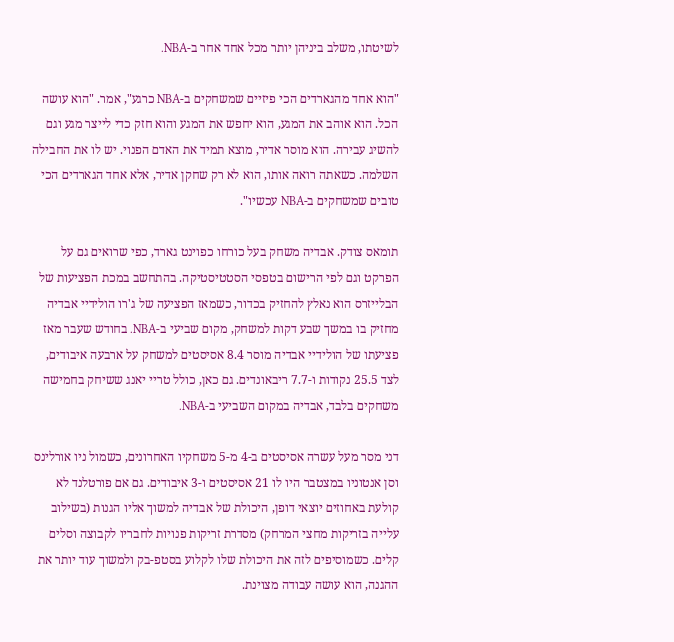לשיטתו, משלב ביניהן יותר מכל אחד אחר ב-NBA.

"הוא אחד מהגארדים הכי פיזיים שמשחקים ב-NBA כרגע", אמר. "הוא עושה הכל. הוא אוהב את המגע, הוא יחפש את המגע והוא חזק כדי לייצר מגע וגם להשיג עבירה. הוא מוסר אדיר, מוצא תמיד את האדם הפנוי. יש לו את החבילה השלמה. כשאתה רואה אותו, הוא לא רק שחקן אדיר, אלא אחד הגארדים הכי טובים שמשחקים ב-NBA עכשיו".

תומאס צודק. אבדיה משחק בעל כורחו כפוינט גארד, כפי שרואים גם על הפרקט וגם לפי הרישום בטפסי הסטטיסטיקה. בהתחשב במכת הפציעות של הבלייזרס הוא נאלץ להחזיק בכדור, כשמאז הפציעה של ג'רו הולידיי אבדיה מחזיק בו במשך שבע דקות למשחק, מקום שביעי ב-NBA. בחודש שעבר מאז פציעתו של הולידיי אבדיה מוסר 8.4 אסיסטים למשחק על ארבעה איבודים, לצד 25.5 נקודות ו-7.7 ריבאונדים. גם כאן, כולל טריי יאנג ששיחק בחמישה משחקים בלבד, אבדיה במקום השביעי ב-NBA.

דני מסר מעל עשרה אסיסטים ב-4 מ-5 משחקיו האחרונים, כשמול ניו אורלינס וסן אנטוניו במצטבר היו לו 21 אסיסטים ו-3 איבודים. גם אם פורטלנד לא קולעת באחוזים יוצאי דופן, היכולת של אבדיה למשוך אליו הגנות (בשילוב עלייה בזריקות מחצי המרחק) מסדרת זריקות פנויות לחבריו לקבוצה וסלים קלים. כשמוסיפים לזה את היכולת שלו לקלוע בסטפ-בק ולמשוך עוד יותר את ההגנה, הוא עושה עבודה מצוינת.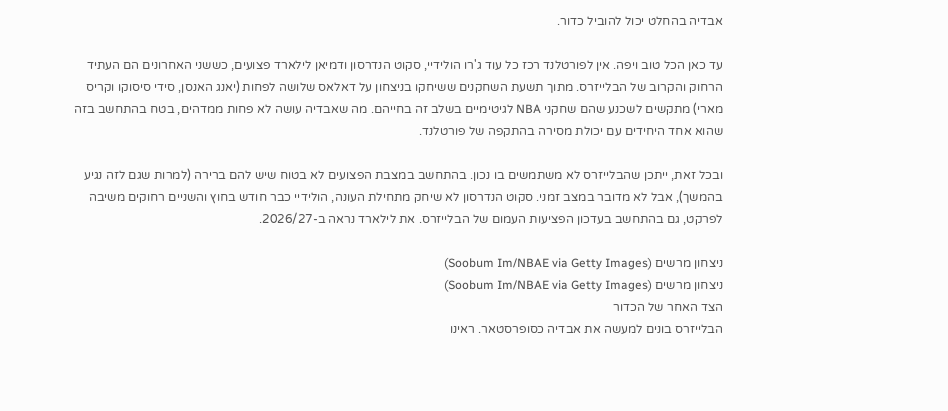אבדיה בהחלט יכול להוביל כדור.

עד כאן הכל טוב ויפה. אין לפורטלנד רכז כל עוד ג'רו הולידיי, סקוט הנדרסון ודמיאן לילארד פצועים, כששני האחרונים הם העתיד הרחוק והקרוב של הבלייזרס. מתוך תשעת השחקנים ששיחקו בניצחון על דאלאס שלושה לפחות (יאנג האנסן, סידי סיסוקו וקריס מארי) מתקשים לשכנע שהם שחקני NBA לגיטימיים בשלב זה בחייהם. מה שאבדיה עושה לא פחות ממדהים, בטח בהתחשב בזה שהוא אחד היחידים עם יכולת מסירה בהתקפה של פורטלנד.

ובכל זאת, ייתכן שהבלייזרס לא משתמשים בו נכון. בהתחשב במצבת הפצועים לא בטוח שיש להם ברירה (למרות שגם לזה נגיע בהמשך), אבל לא מדובר במצב זמני. סקוט הנדרסון לא שיחק מתחילת העונה, הולידיי כבר חודש בחוץ והשניים רחוקים משיבה לפרקט, גם בהתחשב בעדכון הפציעות העמום של הבלייזרס. את לילארד נראה ב-2026/27.

ניצחון מרשים (Soobum Im/NBAE via Getty Images)
ניצחון מרשים (Soobum Im/NBAE via Getty Images)
הצד האחר של הכדור
הבלייזרס בונים למעשה את אבדיה כסופרסטאר. ראינו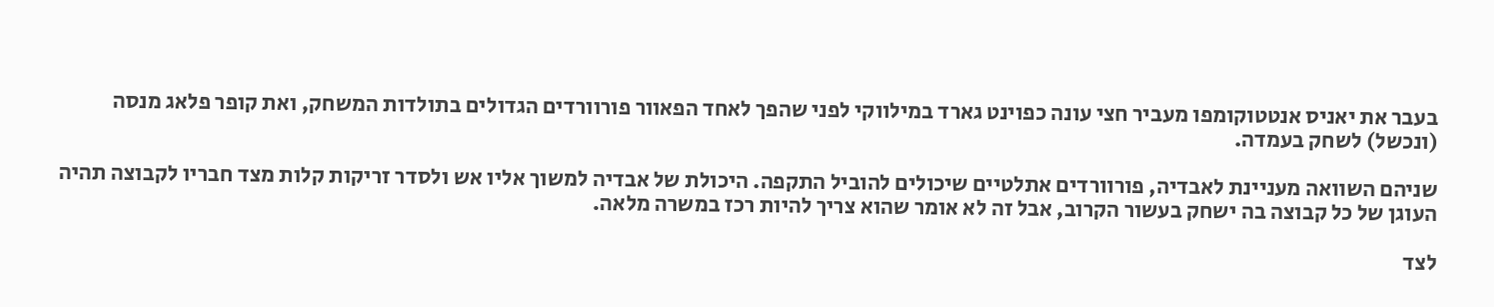בעבר את יאניס אנטטוקומפו מעביר חצי עונה כפוינט גארד במילווקי לפני שהפך לאחד הפאוור פורוורדים הגדולים בתולדות המשחק, ואת קופר פלאג מנסה (ונכשל) לשחק בעמדה.

שניהם השוואה מעניינת לאבדיה, פורוורדים אתלטיים שיכולים להוביל התקפה. היכולת של אבדיה למשוך אליו אש ולסדר זריקות קלות מצד חבריו לקבוצה תהיה העוגן של כל קבוצה בה ישחק בעשור הקרוב, אבל זה לא אומר שהוא צריך להיות רכז במשרה מלאה.

לצד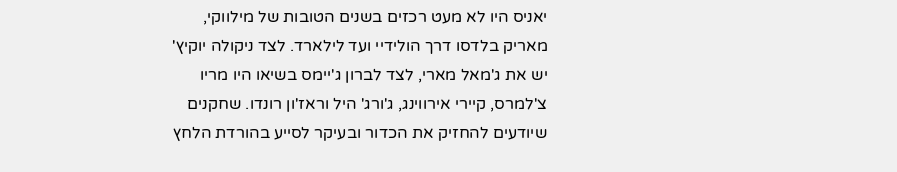יאניס היו לא מעט רכזים בשנים הטובות של מילווקי, מאריק בלדסו דרך הולידיי ועד לילארד. לצד ניקולה יוקיץ' יש את ג'מאל מארי, לצד לברון ג'יימס בשיאו היו מריו צ'למרס, קיירי אירווינג, ג'ורג' היל וראז'ון רונדו. שחקנים שיודעים להחזיק את הכדור ובעיקר לסייע בהורדת הלחץ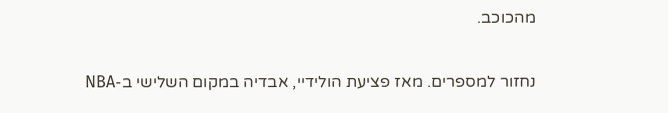מהכוכב.

נחזור למספרים. מאז פציעת הולידיי, אבדיה במקום השלישי ב-NBA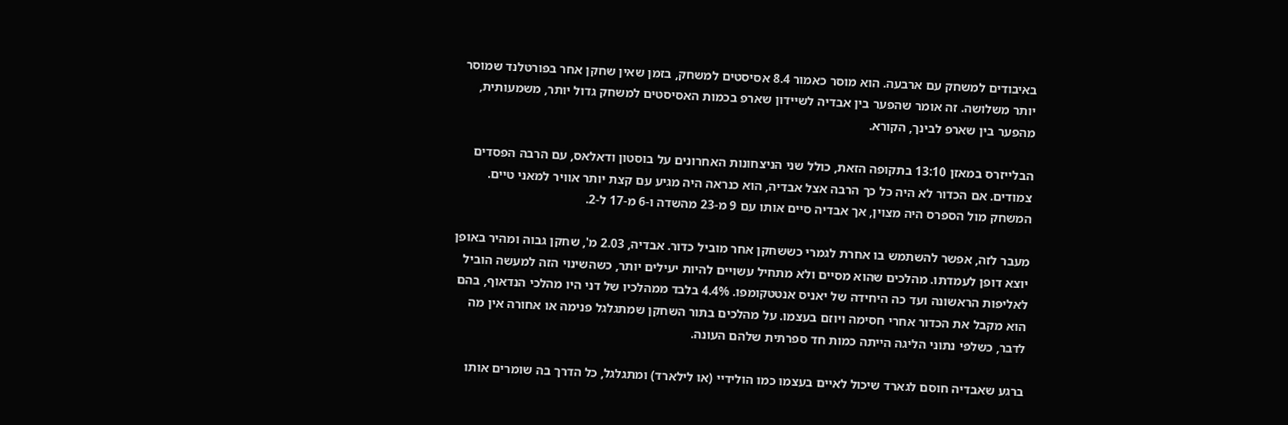באיבודים למשחק עם ארבעה. הוא מוסר כאמור 8.4 אסיסטים למשחק, בזמן שאין שחקן אחר בפורטלנד שמוסר יותר משלושה. זה אומר שהפער בין אבדיה לשיידון שארפ בכמות האסיסטים למשחק גדול יותר, משמעותית, מהפער בין שארפ לבינך, הקורא.

הבלייזרס במאזן 13:10 בתקופה הזאת, כולל שני הניצחונות האחרונים על בוסטון ודאלאס, עם הרבה הפסדים צמודים. אם הכדור לא היה כל כך הרבה אצל אבדיה, הוא כנראה היה מגיע עם קצת יותר אוויר למאני טיים. המשחק מול הספרס היה מצוין, אך אבדיה סיים אותו עם 9 מ-23 מהשדה ו-6 מ-17 ל-2.

מעבר לזה, אפשר להשתמש בו אחרת לגמרי כששחקן אחר מוביל כדור. אבדיה, 2.03 מ', שחקן גבוה ומהיר באופן יוצא דופן לעמדתו. מהלכים שהוא מסיים ולא מתחיל עשויים להיות יעילים יותר, כשהשינוי הזה למעשה הוביל לאליפות הראשונה ועד כה היחידה של יאניס אנטטקומפו. 4.4% בלבד ממהלכיו של דני היו מהלכי הנדאוף, בהם הוא מקבל את הכדור אחרי חסימה ויוזם בעצמו. על מהלכים בתור השחקן שמתגלגל פנימה או אחורה אין מה לדבר, כשלפי נתוני הליגה הייתה כמות חד ספרתית שלהם העונה.

ברגע שאבדיה חוסם לגארד שיכול לאיים בעצמו כמו הולידיי (או לילארד) ומתגלגל, כל הדרך בה שומרים אותו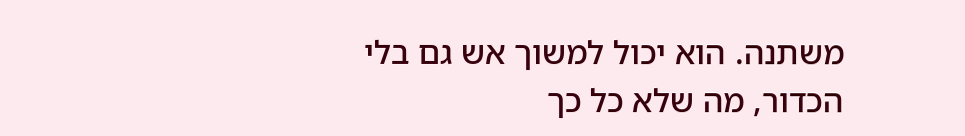משתנה. הוא יכול למשוך אש גם בלי הכדור, מה שלא כל כך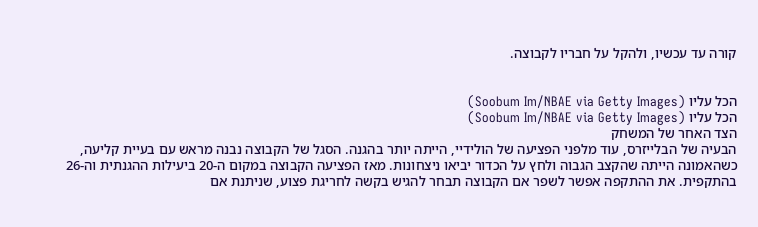קורה עד עכשיו, ולהקל על חבריו לקבוצה.


הכל עליו (Soobum Im/NBAE via Getty Images)
הכל עליו (Soobum Im/NBAE via Getty Images)
הצד האחר של המשחק
הבעיה של הבלייזרס, עוד מלפני הפציעה של הולידיי, הייתה יותר בהגנה. הסגל של הקבוצה נבנה מראש עם בעיית קליעה, כשהאמונה הייתה שהקצב הגבוה ולחץ על הכדור יביאו ניצחונות. מאז הפציעה הקבוצה במקום ה-20 ביעילות ההגנתית וה-26 בהתקפית. את ההתקפה אפשר לשפר אם הקבוצה תבחר להגיש בקשה לחריגת פצוע, שניתנת אם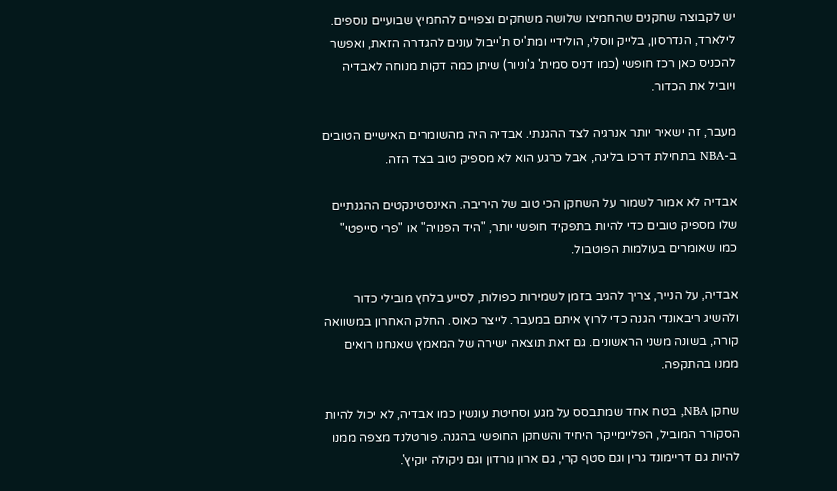יש לקבוצה שחקנים שהחמיצו שלושה משחקים וצפויים להחמיץ שבועיים נוספים. לילארד, הנדרסון, בלייק ווסלי, הולידיי ומת'יס ת'ייבול עונים להגדרה הזאת, ואפשר להכניס כאן רכז חופשי (כמו דניס סמית' ג'וניור) שיתן כמה דקות מנוחה לאבדיה ויוביל את הכדור.

מעבר, זה ישאיר יותר אנרגיה לצד ההגנתי. אבדיה היה מהשומרים האישיים הטובים ב-NBA בתחילת דרכו בליגה, אבל כרגע הוא לא מספיק טוב בצד הזה.

אבדיה לא אמור לשמור על השחקן הכי טוב של היריבה. האינסטינקטים ההגנתיים שלו מספיק טובים כדי להיות בתפקיד חופשי יותר, "היד הפנויה" או "פרי סייפטי" כמו שאומרים בעולמות הפוטבול.

אבדיה, על הנייר, צריך להגיב בזמן לשמירות כפולות, לסייע בלחץ מובילי כדור ולהשיג ריבאונדי הגנה כדי לרוץ איתם במעבר. לייצר כאוס. החלק האחרון במשוואה קורה, בשונה משני הראשונים. גם זאת תוצאה ישירה של המאמץ שאנחנו רואים ממנו בהתקפה.

שחקן NBA, בטח אחד שמתבסס על מגע וסחיטת עונשין כמו אבדיה, לא יכול להיות הסקורר המוביל, הפליימייקר היחיד והשחקן החופשי בהגנה. פורטלנד מצפה ממנו להיות גם דריימונד גרין וגם סטף קרי, גם ארון גורדון וגם ניקולה יוקיץ'.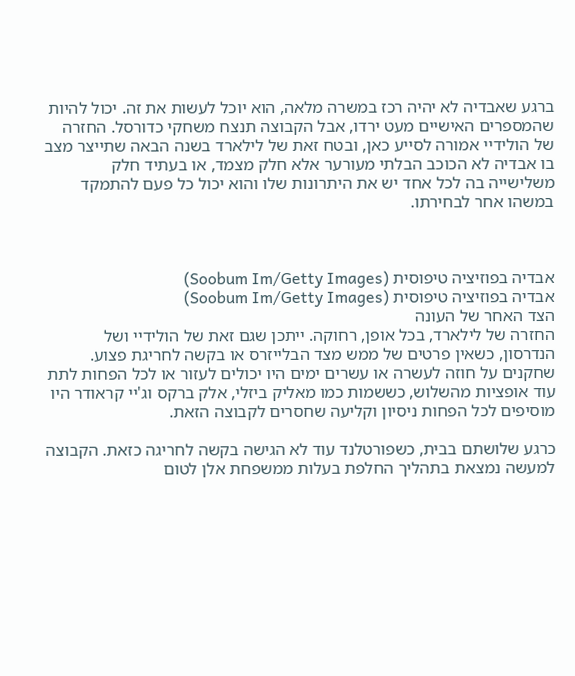ברגע שאבדיה לא יהיה רכז במשרה מלאה, הוא יוכל לעשות את זה. יכול להיות שהמספרים האישיים מעט ירדו, אבל הקבוצה תנצח משחקי כדורסל. החזרה של הולידיי אמורה לסייע כאן, ובטח זאת של לילארד בשנה הבאה שתייצר מצב בו אבדיה לא הכוכב הבלתי מעורער אלא חלק מצמד, או בעתיד חלק משלישייה בה לכל אחד יש את היתרונות שלו והוא יכול כל פעם להתמקד במשהו אחר לבחירתו.



אבדיה בפוזיציה טיפוסית (Soobum Im/Getty Images)
אבדיה בפוזיציה טיפוסית (Soobum Im/Getty Images)
הצד האחר של העונה
החזרה של לילארד, בכל אופן, רחוקה. ייתכן שגם זאת של הולידיי ושל הנדרסון, כשאין פרטים של ממש מצד הבלייזרס או בקשה לחריגת פצוע. שחקנים על חוזה לעשרה או עשרים ימים היו יכולים לעזור או לכל הפחות לתת עוד אופציות מהשלוש, כששמות כמו מאליק ביזלי, אלק ברקס וג'יי קראודר היו מוסיפים לכל הפחות ניסיון וקליעה שחסרים לקבוצה הזאת.

כרגע שלושתם בבית, כשפורטלנד עוד לא הגישה בקשה לחריגה כזאת. הקבוצה למעשה נמצאת בתהליך החלפת בעלות ממשפחת אלן לטום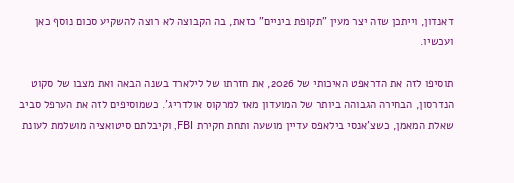דאנדון, וייתכן שזה יצר מעין "תקופת ביניים" כזאת, בה הקבוצה לא רוצה להשקיע סכום נוסף כאן ועכשיו.

תוסיפו לזה את הדראפט האיכותי של 2026, את חזרתו של לילארד בשנה הבאה ואת מצבו של סקוט הנדרסון, הבחירה הגבוהה ביותר של המועדון מאז למרקוס אולדריג'. כשמוסיפים לזה את הערפל סביב שאלת המאמן, כשצ'אנסי בילאפס עדיין מושעה ותחת חקירת FBI, וקיבלתם סיטואציה מושלמת לעונת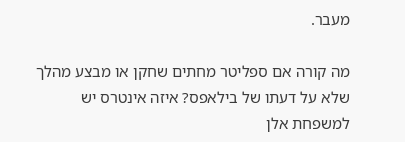מעבר.

מה קורה אם ספליטר מחתים שחקן או מבצע מהלך שלא על דעתו של בילאפס? איזה אינטרס יש למשפחת אלן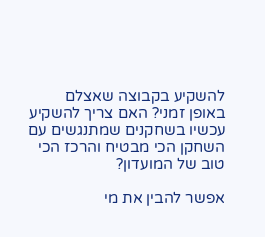להשקיע בקבוצה שאצלם באופן זמני? האם צריך להשקיע עכשיו בשחקנים שמתנגשים עם השחקן הכי מבטיח והרכז הכי טוב של המועדון?

אפשר להבין את מי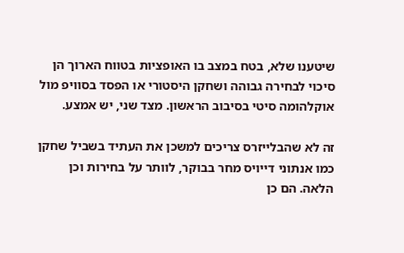שיטענו שלא, בטח במצב בו האופציות בטווח הארוך הן סיכוי לבחירה גבוהה ושחקן היסטורי או הפסד בסוויפ מול אוקלהומה סיטי בסיבוב הראשון. מצד שני, יש אמצע.

זה לא שהבלייזרס צריכים למשכן את העתיד בשביל שחקן כמו אנתוני דייויס מחר בבוקר, לוותר על בחירות וכן הלאה. הם כן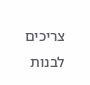צריכים לבנות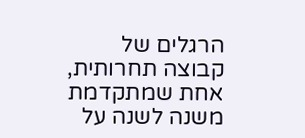הרגלים של קבוצה תחרותית, אחת שמתקדמת משנה לשנה על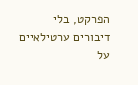הפרקט, בלי דיבורים ערטילאיים על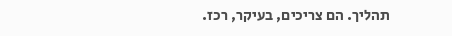תהליך. הם צריכים, בעיקר, רכז.